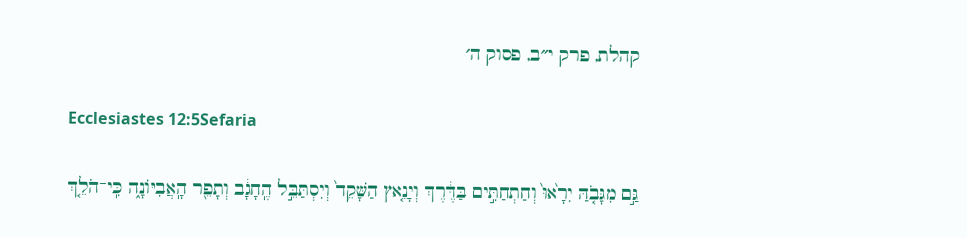קהלת, פרק י״ב, פסוק ה׳

Ecclesiastes 12:5Sefaria

גַּ֣ם מִגָּבֹ֤הַּ יִרָ֙אוּ֙ וְחַתְחַתִּ֣ים בַּדֶּ֔רֶךְ וְיָנֵ֤אץ הַשָּׁקֵד֙ וְיִסְתַּבֵּ֣ל הֶֽחָגָ֔ב וְתָפֵ֖ר הָֽאֲבִיּוֹנָ֑ה כִּֽי־הֹלֵ֤ךְ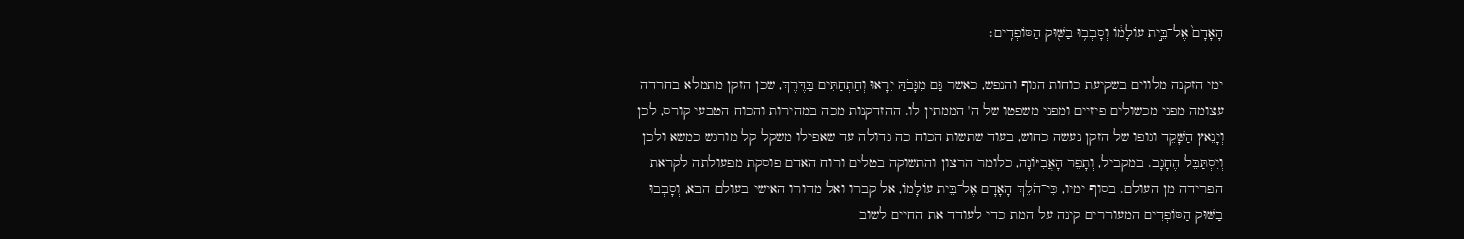הָאָדָם֙ אֶל־בֵּ֣ית עוֹלָמ֔וֹ וְסָבְב֥וּ בַשּׁ֖וּק הַסּוֹפְדִֽים׃

ימי הזקנה מלווים בשקיעת כוחות הגוף והנפש, כאשר גַּם מִגָּבֹהַּ יִרָאוּ וְחַתְחַתִּים בַּדֶּרֶךְ, שכן הזקן מתמלא בחרדה עצומה מפני מכשולים פיזיים ומפני משפטו של ה' הממתין לו. ההזדקנות מכה במהירות והכוח הטבעי קורס, לכן וְיָנֵאץ הַשָּׁקֵד וגופו של הזקן נעשה כחוש, בעוד שתשות הכוח כה גדולה עד שאפילו משקל קל מורגש כמשא ולכן וְיִסְתַּבֵּל הֶחָגָב. במקביל, וְתָפֵר הָאֲבִיּוֹנָה, כלומר הרצון והתשוקה בטלים ורוח האדם פוסקת מפעולתה לקראת הפרידה מן העולם. בסוף ימיו, כִּי־הֹלֵךְ הָאָדָם אֶל־בֵּית עוֹלָמוֹ, אל קברו ואל מדורו האישי בעולם הבא, וְסָבְבוּ בַשּׁוּק הַסּוֹפְדִים המעוררים קינה על המת כדי לעודד את החיים לשוב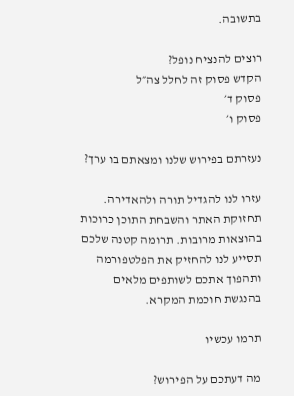בתשובה.

רוצים להנציח נופל?
הקדש פסוק זה לחלל צה״ל
פסוק ד׳
פסוק ו׳

נעזרתם בפירוש שלנו ומצאתם בו ערך?

עזרו לנו להגדיל תורה ולהאדירה. תחזוקת האתר והשבחת התוכן כרוכות בהוצאות מרובות. תרומה קטנה שלכם תסייע לנו להחזיק את הפלטפורמה ותהפוך אתכם לשותפים מלאים בהנגשת חוכמת המקרא.

תרמו עכשיו

מה דעתכם על הפירוש?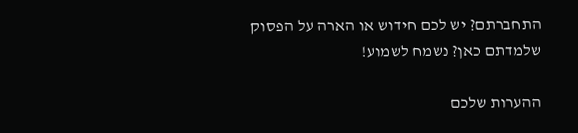התחברתם? יש לכם חידוש או הארה על הפסוק שלמדתם כאן? נשמח לשמוע!

ההערות שלכם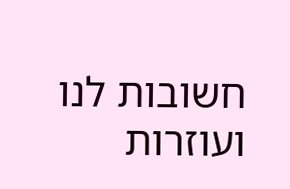חשובות לנו ועוזרות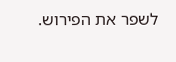לשפר את הפירוש.